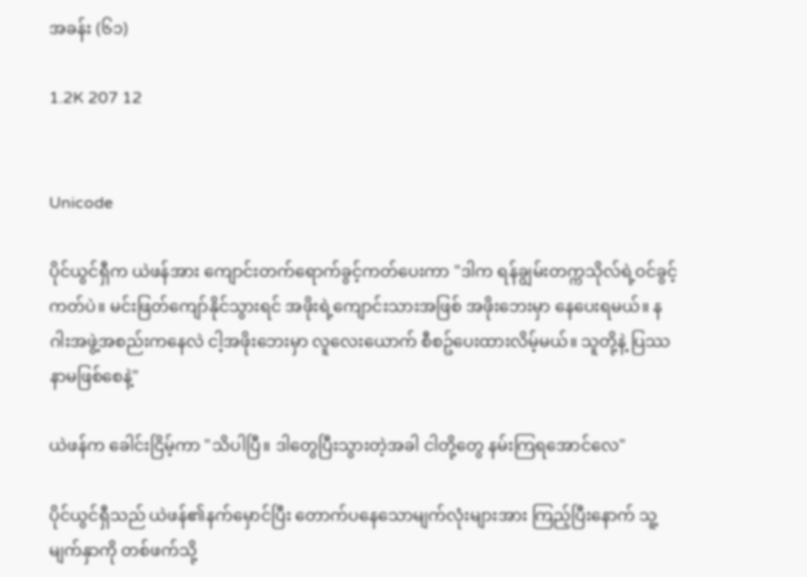အခန်း (၆၁)

1.2K 207 12


Unicode

ပိုင်ယွင်ရှီက ယဲဖန်အား ကျောင်းတက်ရောက်ခွင့်ကတ်ပေးကာ "ဒါက ရန်ချွမ်းတက္ကသိုလ်ရဲ့ဝင်ခွင့်ကတ်ပဲ။ မင်းဖြတ်ကျော်နိုင်သွားရင် အဖိုးရဲ့ကျောင်းသားအဖြစ် အဖိုးဘေးမှာ နေပေးရမယ်။ နဂါးအဖွဲ့အစည်းကနေလဲ ငါ့အဖိုးဘေးမှာ လူလေးယောက် စီစဥ်ပေးထားလိမ့်မယ်။ သူတို့နဲ့ ပြဿနာမဖြစ်စေနဲ့"

ယဲဖန်က ခေါင်းငြိမ့်ကာ "သိပါပြီ။ ဒါတွေပြီးသွားတဲ့အခါ ငါတို့တွေ နမ်းကြရအောင်လေ"

ပိုင်ယွင်ရှီသည် ယဲဖန်၏နက်မှောင်ပြီး တောက်ပနေသောမျက်လုံးများအား ကြည့်ပြီးနောက် သူ့မျက်နှာကို တစ်ဖက်သို့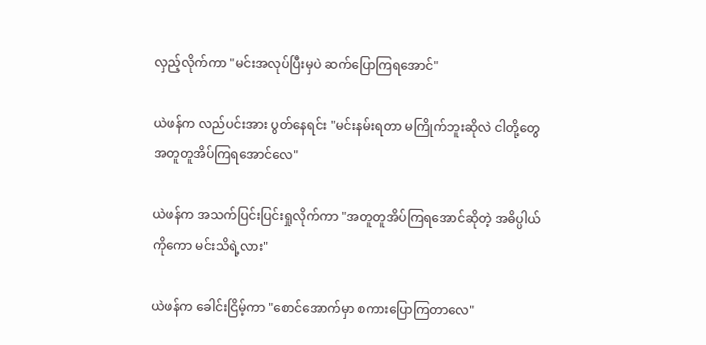လှည့်လိုက်ကာ "မင်းအလုပ်ပြီးမှပဲ ဆက်ပြောကြရအောင်"

ယဲဖန်က လည်ပင်းအား ပွတ်နေရင်း "မင်းနမ်းရတာ မကြိုက်ဘူးဆိုလဲ ငါတို့တွေအတူတူအိပ်ကြရအောင်လေ"

ယဲဖန်က အသက်ပြင်းပြင်းရှုလိုက်ကာ "အတူတူအိပ်ကြရအောင်ဆိုတဲ့ အဓိပ္ပါယ်ကိုကော မင်းသိရဲ့လား"

ယဲဖန်က ခေါင်းငြိမ့်ကာ "စောင်အောက်မှာ စကားပြောကြတာလေ"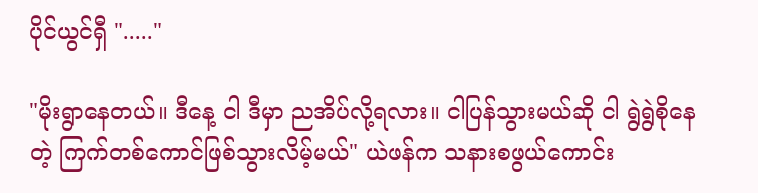ပိုင်ယွင်ရှီ "....."

"မိုးရွာနေတယ်။ ဒီနေ့ ငါ ဒီမှာ ညအိပ်လို့ရလား။ ငါပြန်သွားမယ်ဆို ငါ ရွဲရွဲစိုနေတဲ့ ကြက်တစ်ကောင်ဖြစ်သွားလိမ့်မယ်" ယဲဖန်က သနားစဖွယ်ကောင်း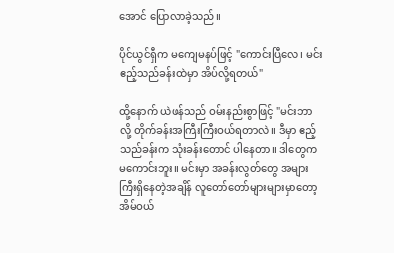အောင် ပြောလာခဲ့သည်။

ပိုင်ယွင်ရှီက မကျေမနပ်ဖြင့် "ကောင်းပြီလေ၊ မင်း ဧည့်သည်ခန်းထဲမှာ အိပ်လို့ရတယ်"

ထို့နောက် ယဲဖန်သည် ဝမ်းနည်းစွာဖြင့် "မင်းဘာလို့ တိုက်ခန်းအကြီးကြီးဝယ်ရတာလဲ။ ဒီမှာ ဧည့်သည်ခန်းက သုံးခန်းတောင် ပါနေတာ။ ဒါတွေက မကောင်းဘူး။ မင်းမှာ အခန်းလွတ်တွေ အများကြီးရှိနေတဲ့အချိန် လူတော်တော်များများမှာတော့ အိမ်ဝယ်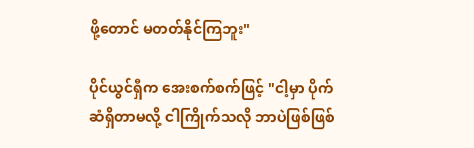ဖို့တောင် မတတ်နိုင်ကြဘူး"

ပိုင်ယွင်ရှီက အေးစက်စက်ဖြင့် "ငါ့မှာ ပိုက်ဆံရှိတာမလို့ ငါကြိုက်သလို ဘာပဲဖြစ်ဖြစ်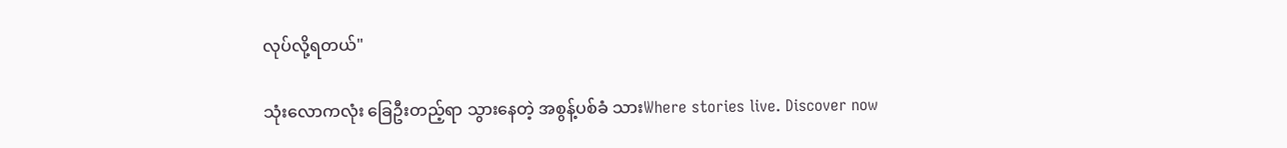လုပ်လို့ရတယ်"

သုံးလောကလုံး ခြေဦးတည့်ရာ သွားနေတဲ့ အစွန့်ပစ်ခံ သားWhere stories live. Discover now